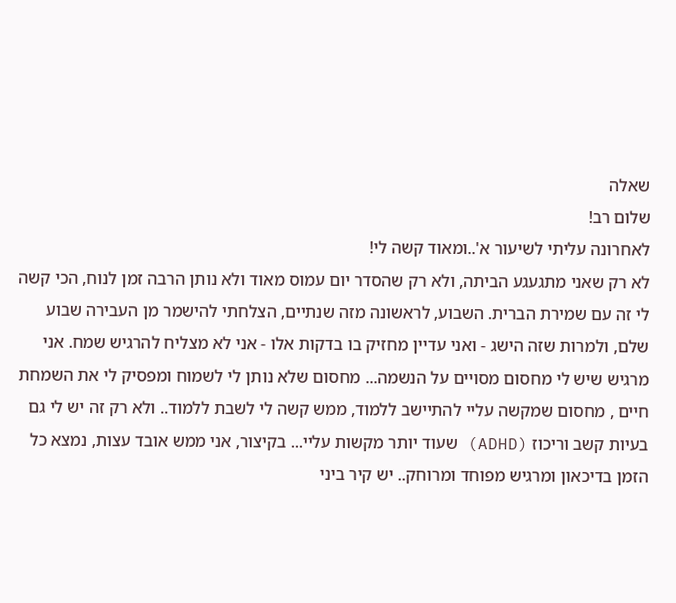שאלה
שלום רב!
לאחרונה עליתי לשיעור א'..ומאוד קשה לי!
לא רק שאני מתגעגע הביתה, ולא רק שהסדר יום עמוס מאוד ולא נותן הרבה זמן לנוח, הכי קשה לי זה עם שמירת הברית. השבוע, לראשונה מזה שנתיים, הצלחתי להישמר מן העבירה שבוע שלם, ולמרות שזה הישג - ואני עדיין מחזיק בו בדקות אלו - אני לא מצליח להרגיש שמח. אני מרגיש שיש לי מחסום מסויים על הנשמה... מחסום שלא נותן לי לשמוח ומפסיק לי את השמחת חיים , מחסום שמקשה עליי להתיישב ללמוד, ממש קשה לי לשבת ללמוד.. ולא רק זה יש לי גם בעיות קשב וריכוז (ADHD) שעוד יותר מקשות עליי... בקיצור, אני ממש אובד עצות, נמצא כל הזמן בדיכאון ומרגיש מפוחד ומרוחק.. יש קיר ביני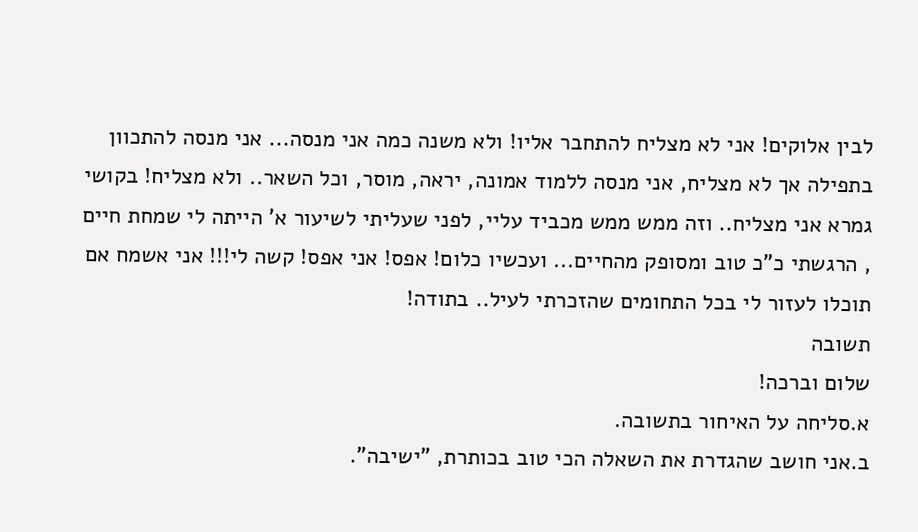לבין אלוקים! אני לא מצליח להתחבר אליו! ולא משנה כמה אני מנסה... אני מנסה להתכוון בתפילה אך לא מצליח, אני מנסה ללמוד אמונה, יראה, מוסר, וכל השאר.. ולא מצליח! בקושי גמרא אני מצליח.. וזה ממש ממש מכביד עליי, לפני שעליתי לשיעור א' הייתה לי שמחת חיים , הרגשתי כ"כ טוב ומסופק מהחיים... ועכשיו כלום! אפס! אני אפס! קשה לי!!! אני אשמח אם תוכלו לעזור לי בכל התחומים שהזכרתי לעיל.. בתודה!
תשובה
שלום וברכה!
א.סליחה על האיחור בתשובה.
ב.אני חושב שהגדרת את השאלה הכי טוב בכותרת, "ישיבה".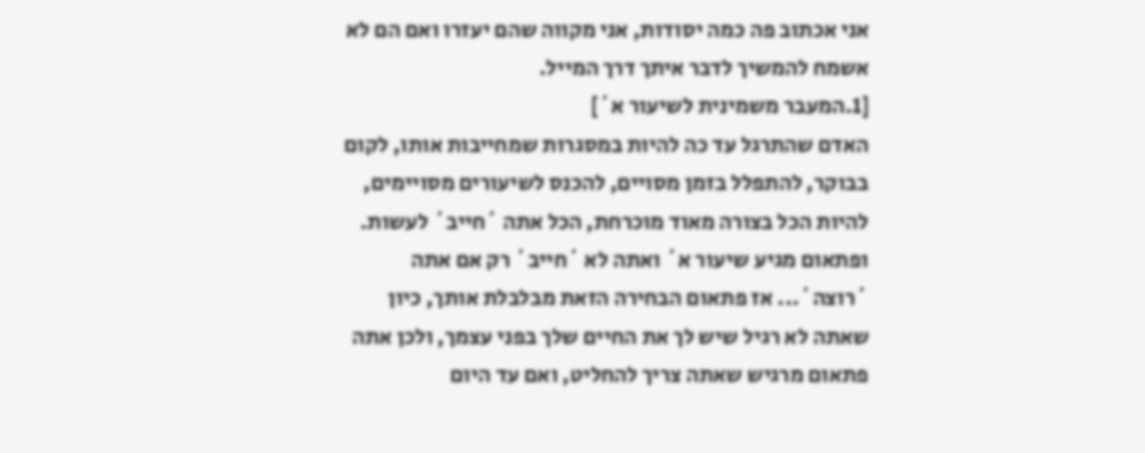אני אכתוב פה כמה יסודות, אני מקווה שהם יעזרו ואם הם לא אשמח להמשיך לדבר איתך דרך המייל.
[1.המעבר משמינית לשיעור א´]
האדם שהתרגל עד כה להיות במסגרות שמחייבות אותו, לקום בבוקר, להתפלל בזמן מסויים, להכנס לשיעורים מסויימים, להיות הכל בצורה מאוד מוכרחת, הכל אתה ´חייב´ לעשות. ופתאום מגיע שיעור א´ ואתה לא ´חייב´ רק אם אתה ´רוצה´... אז פתאום הבחירה הזאת מבלבלת אותך, כיון שאתה לא רגיל שיש לך את החיים שלך בפני עצמך, ולכן אתה פתאום מרגיש שאתה צריך להחליט, ואם עד היום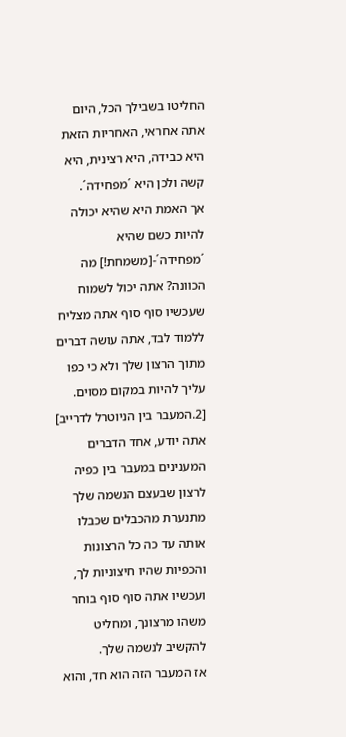החליטו בשבילך הכל, היום אתה אחראי, האחריות הזאת היא כבידה, היא רצינית, היא קשה ולכן היא ´מפחידה´.
אך האמת היא שהיא יכולה להיות כשם שהיא ´מפחידה´-[משמחת!] מה הכוונה? אתה יכול לשמוח שעכשיו סוף סוף אתה מצליח ללמוד לבד, אתה עושה דברים מתוך הרצון שלך ולא כי כפו עליך להיות במקום מסוים.
[2.המעבר בין הניוטרל לדרייב]
אתה יודע, אחד הדברים המענינים במעבר בין כפיה לרצון שבעצם הנשמה שלך מתנערת מהכבלים שכבלו אותה עד כה כל הרצונות והכפיות שהיו חיצוניות לך, ועכשיו אתה סוף סוף בוחר משהו מרצונך, ומחליט להקשיב לנשמה שלך.
אז המעבר הזה הוא חד, והוא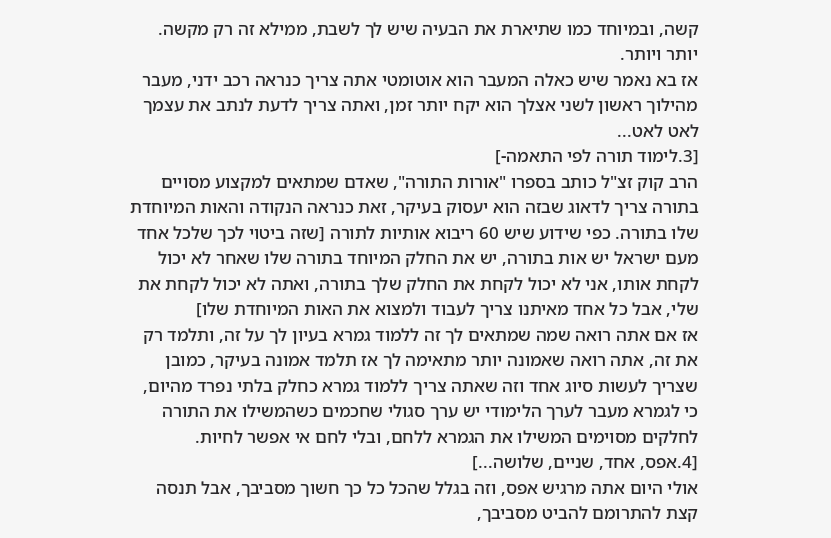קשה, ובמיוחד כמו שתיארת את הבעיה שיש לך לשבת, ממילא זה רק מקשה. יותר ויותר.
אז בא נאמר שיש כאלה המעבר הוא אוטומטי אתה צריך כנראה רכב ידני, מעבר מהילוך ראשון לשני אצלך הוא יקח יותר זמן, ואתה צריך לדעת לנתב את עצמך לאט לאט...
[3.לימוד תורה לפי התאמה-]
הרב קוק זצ"ל כותב בספרו "אורות התורה", שאדם שמתאים למקצוע מסויים בתורה צריך לדאוג שבזה הוא יעסוק בעיקר, זאת כנראה הנקודה והאות המיוחדת שלו בתורה. כפי שידוע שיש 60 ריבוא אותיות לתורה [שזה ביטוי לכך שלכל אחד מעם ישראל יש אות בתורה, יש את החלק המיוחד בתורה שלו שאחר לא יכול לקחת אותו, אני לא יכול לקחת את החלק שלך בתורה, ואתה לא יכול לקחת את שלי, אבל כל אחד מאיתנו צריך לעבוד ולמצוא את האות המיוחדת שלו]
אז אם אתה רואה שמה שמתאים לך זה ללמוד גמרא בעיון לך על זה, ותלמד רק את זה, אתה רואה שאמונה יותר מתאימה לך אז תלמד אמונה בעיקר, כמובן שצריך לעשות סיוג אחד וזה שאתה צריך ללמוד גמרא כחלק בלתי נפרד מהיום, כי לגמרא מעבר לערך הלימודי יש ערך סגולי שחכמים כשהמשילו את התורה לחלקים מסוימים המשילו את הגמרא ללחם, ובלי לחם אי אפשר לחיות.
[4.אפס, אחד, שניים, שלושה...]
אולי היום אתה מרגיש אפס, וזה בגלל שהכל כל כך חשוך מסביבך, אבל תנסה קצת להתרומם להביט מסביבך,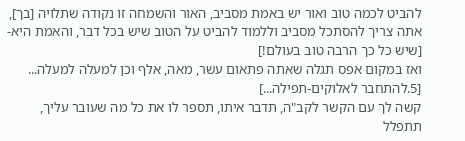להביט לכמה טוב ואור יש באמת מסביב, האור והשמחה זו נקודה שתלויה [בך], אתה צריך להסתכל מסביב וללמוד להביט על הטוב שיש בכל דבר, והאמת היא- [שיש כל כך הרבה טוב בעולם!]
ואז במקום אפס תגלה שאתה פתאום עשר, מאה, אלף וכן למעלה למעלה...
[5.להתחבר לאלוקים-תפילה...]
קשה לך עם הקשר לקב"ה, תדבר איתו, תספר לו את כל מה שעובר עליך, תתפלל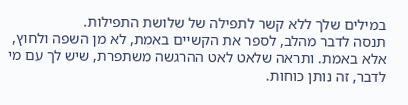במילים שלך ללא קשר לתפילה של שלושת התפילות.
תנסה לדבר מהלב, לספר את הקשיים באמת, לא מן השפה ולחוץ, אלא באמת. ותראה שלאט לאט ההרגשה משתפרת, שיש לך עם מי לדבר, זה נותן כוחות.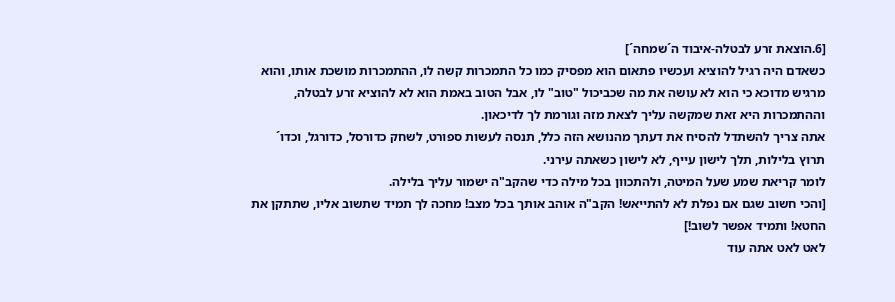[6.הוצאת זרע לבטלה-איבוד ה´שמחה´]
כשאדם היה רגיל להוציא ועכשיו פתאום הוא מפסיק כמו כל התמכרות קשה לו, ההתמכרות מושכת אותו, והוא מרגיש מדוכא כי הוא לא עושה את מה שכביכול "טוב" לו, אבל הטוב באמת הוא לא להוציא זרע לבטלה, וההתמכרות היא זאת שמקשה עליך לצאת מזה וגורמת לך לדיכאון.
אתה צריך להשתדל להסיח את דעתך מהנושא הזה כלל, תנסה לעשות ספורט, לשחק כדורסל, כדורגל, וכדו´ תרוץ בלילות, תלך לישון עייף, לא לישון כשאתה עירני.
לומר קריאת שמע שעל המיטה, ולהתכוון בכל מילה כדי שהקב"ה ישמור עליך בלילה.
[והכי חשוב שגם אם נפלת לא להתייאש! הקב"ה אוהב אותך בכל מצב! מחכה לך תמיד שתשוב אליו, שתתקן את החטא! ותמיד אפשר לשוב!]
לאט לאט אתה עוד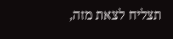תצליח לצאת מזה,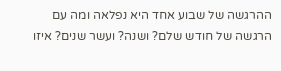ההרגשה של שבוע אחד היא נפלאה ומה עם הרגשה של חודש שלם? ושנה? ועשר שנים? איזו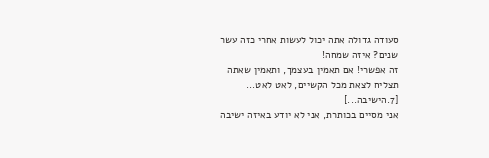סעודה גדולה אתה יכול לעשות אחרי כזה עשר שנים? איזה שמחה!
זה אפשרי! אם תאמין בעצמך, ותאמין שאתה תצליח לצאת מכל הקשיים, לאט לאט...
[7.הישיבה...]
אני מסיים בכותרת, אני לא יודע באיזה ישיבה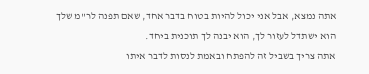אתה נמצא, אבל אני יכול להיות בטוח בדבר אחד, שאם תפנה לר"מ שלך הוא ישתדל לעזור לך, הוא יבנה לך תוכנית ביחד.
אתה צריך בשביל זה להפתח ובאמת לנסות לדבר איתו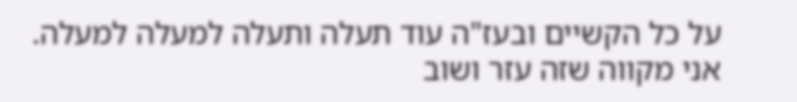על כל הקשיים ובעז"ה עוד תעלה ותעלה למעלה למעלה.
אני מקווה שזה עזר ושוב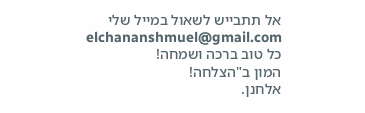אל תתבייש לשאול במייל שלי
elchananshmuel@gmail.com
כל טוב ברכה ושמחה!
המון ב"הצלחה!
אלחנן.